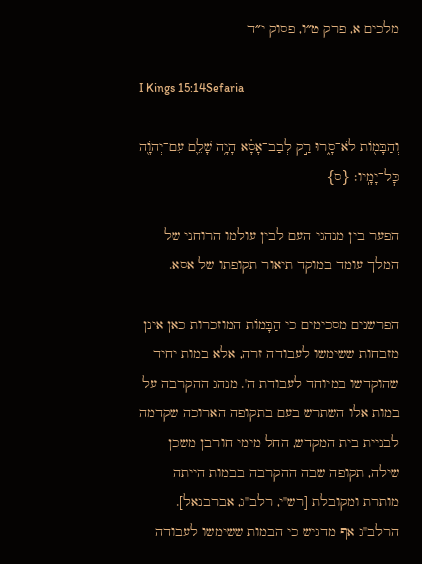מלכים א, פרק ט״ו, פסוק י״ד

I Kings 15:14Sefaria

וְהַבָּמ֖וֹת לֹא־סָ֑רוּ רַ֣ק לְבַב־אָסָ֗א הָיָ֥ה שָׁלֵ֛ם עִם־יְהֹוָ֖ה כׇּל־יָמָֽיו׃ {ס}

הפער בין מנהגי העם לבין עולמו הרוחני של המלך עומד במוקד תיאור תקופתו של אסא.

הפרשנים מסכימים כי הַבָּמוֹת המוזכרות כאן אינן מזבחות ששימשו לעבודה זרה, אלא במות יחיד שהוקדשו במיוחד לעבודת ה'. מנהג ההקרבה על במות אלו השתרש בעם בתקופה הארוכה שקדמה לבניית בית המקדש, החל מימי חורבן משכן שילה, תקופה שבה ההקרבה בבמות הייתה מותרת ומקובלת [רש"י, רלב"ג, אברבנאל]. הרלב"ג אף מדגיש כי הבמות ששימשו לעבודה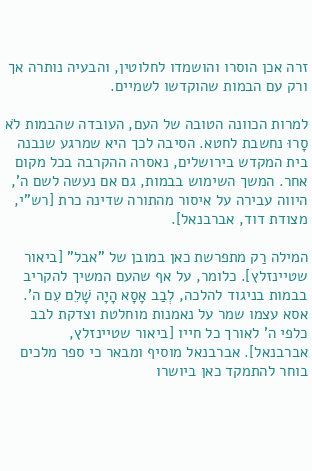זרה אכן הוסרו והושמדו לחלוטין, והבעיה נותרה אך ורק עם הבמות שהוקדשו לשמיים.

למרות הכוונה הטובה של העם, העובדה שהבמות לֹא סָרוּ נחשבת לחטא. הסיבה לכך היא שמרגע שנבנה בית המקדש בירושלים, נאסרה ההקרבה בכל מקום אחר. המשך השימוש בבמות, גם אם נעשה לשם ה', היווה עבירה על איסור מהתורה שדינה כרת [רש"י, מצודת דוד, אברבנאל].

המילה רַק מתפרשת כאן במובן של "אבל" [ביאור שטיינזלץ]. כלומר, על אף שהעם המשיך להקריב בבמות בניגוד להלכה, לְבַב אָסָא הָיָה שָׁלֵם עִם ה'. אסא עצמו שמר על נאמנות מוחלטת וצדקת לבב כלפי ה' לאורך כל חייו [ביאור שטיינזלץ, אברבנאל]. אברבנאל מוסיף ומבאר כי ספר מלכים בוחר להתמקד כאן ביושרו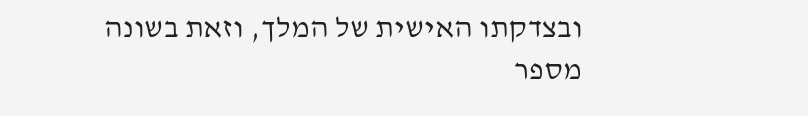ובצדקתו האישית של המלך, וזאת בשונה מספר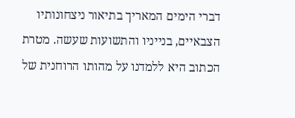דברי הימים המאריך בתיאור ניצחונותיו הצבאיים, בנייניו והתשועות שעשה. מטרת הכתוב היא ללמדנו על מהותו הרוחנית של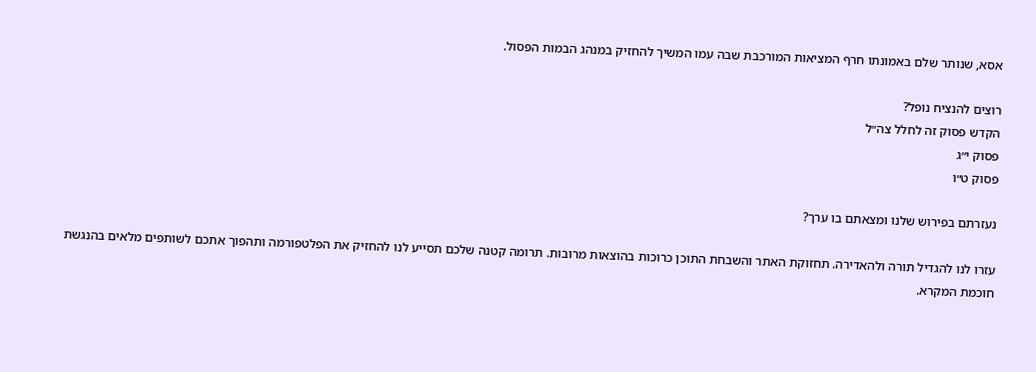אסא, שנותר שלם באמונתו חרף המציאות המורכבת שבה עמו המשיך להחזיק במנהג הבמות הפסול.

רוצים להנציח נופל?
הקדש פסוק זה לחלל צה״ל
פסוק י״ג
פסוק ט״ו

נעזרתם בפירוש שלנו ומצאתם בו ערך?

עזרו לנו להגדיל תורה ולהאדירה. תחזוקת האתר והשבחת התוכן כרוכות בהוצאות מרובות. תרומה קטנה שלכם תסייע לנו להחזיק את הפלטפורמה ותהפוך אתכם לשותפים מלאים בהנגשת חוכמת המקרא.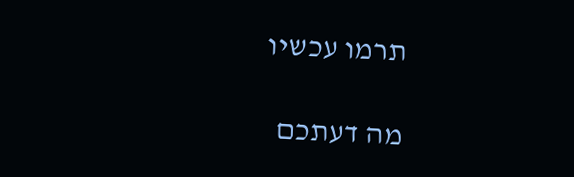תרמו עכשיו

מה דעתכם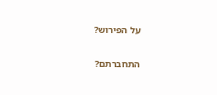על הפירוש?

התחברתם?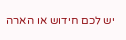יש לכם חידוש או הארה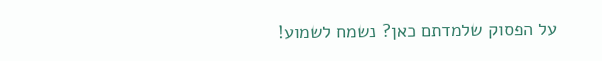על הפסוק שלמדתם כאן? נשמח לשמוע!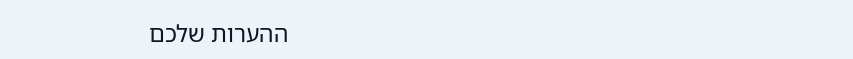ההערות שלכם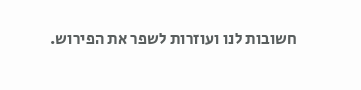חשובות לנו ועוזרות לשפר את הפירוש.